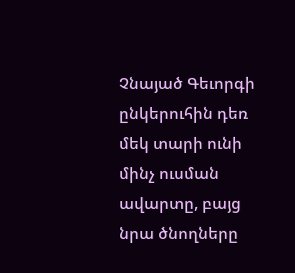Չնայած Գեւորգի ընկերուհին դեռ մեկ տարի ունի մինչ ուսման ավարտը, բայց նրա ծնողները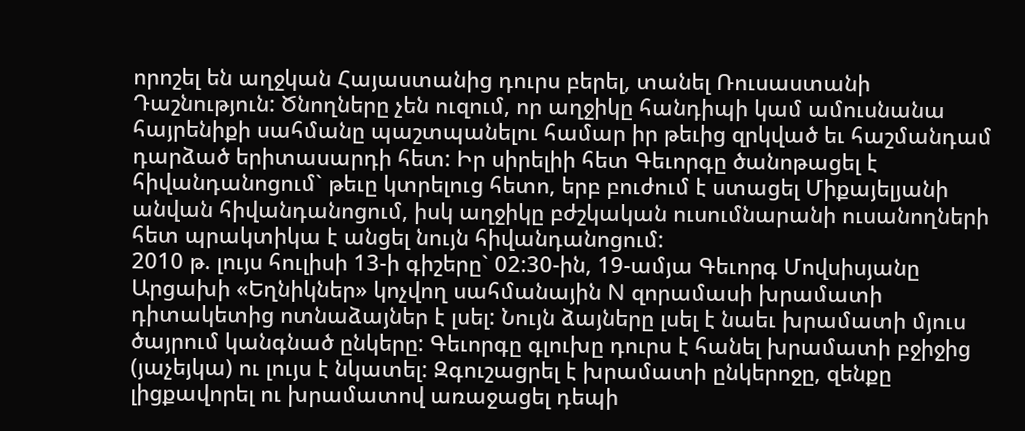որոշել են աղջկան Հայաստանից դուրս բերել, տանել Ռուսաստանի Դաշնություն: Ծնողները չեն ուզում, որ աղջիկը հանդիպի կամ ամուսնանա հայրենիքի սահմանը պաշտպանելու համար իր թեւից զրկված եւ հաշմանդամ դարձած երիտասարդի հետ: Իր սիրելիի հետ Գեւորգը ծանոթացել է հիվանդանոցում` թեւը կտրելուց հետո, երբ բուժում է ստացել Միքայելյանի անվան հիվանդանոցում, իսկ աղջիկը բժշկական ուսումնարանի ուսանողների հետ պրակտիկա է անցել նույն հիվանդանոցում:
2010 թ. լույս հուլիսի 13-ի գիշերը` 02:30-ին, 19-ամյա Գեւորգ Մովսիսյանը Արցախի «Եղնիկներ» կոչվող սահմանային N զորամասի խրամատի դիտակետից ոտնաձայներ է լսել: Նույն ձայները լսել է նաեւ խրամատի մյուս ծայրում կանգնած ընկերը: Գեւորգը գլուխը դուրս է հանել խրամատի բջիջից (յաչեյկա) ու լույս է նկատել: Զգուշացրել է խրամատի ընկերոջը, զենքը լիցքավորել ու խրամատով առաջացել դեպի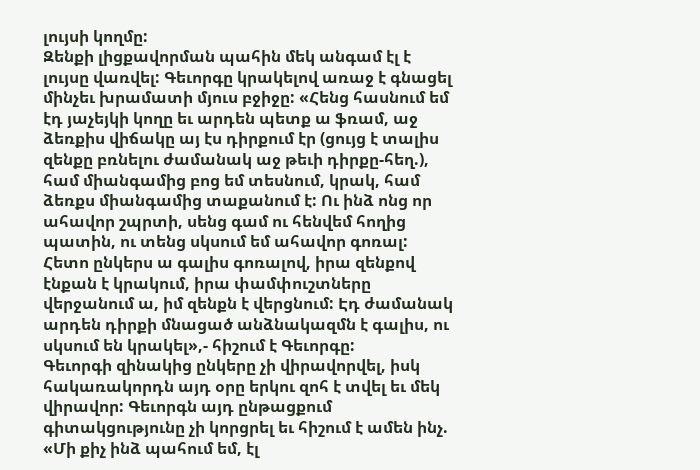լույսի կողմը:
Զենքի լիցքավորման պահին մեկ անգամ էլ է լույսը վառվել: Գեւորգը կրակելով առաջ է գնացել մինչեւ խրամատի մյուս բջիջը: «Հենց հասնում եմ էդ յաչեյկի կողը եւ արդեն պետք ա ֆռամ, աջ ձեռքիս վիճակը այ էս դիրքում էր (ցույց է տալիս զենքը բռնելու ժամանակ աջ թեւի դիրքը-հեղ.), համ միանգամից բոց եմ տեսնում, կրակ, համ ձեռքս միանգամից տաքանում է: Ու ինձ ոնց որ ահավոր շպրտի, սենց գամ ու հենվեմ հողից պատին, ու տենց սկսում եմ ահավոր գոռալ: Հետո ընկերս ա գալիս գոռալով, իրա զենքով էնքան է կրակում, իրա փամփուշտները վերջանում ա, իմ զենքն է վերցնում: Էդ ժամանակ արդեն դիրքի մնացած անձնակազմն է գալիս, ու սկսում են կրակել»,- հիշում է Գեւորգը:
Գեւորգի զինակից ընկերը չի վիրավորվել, իսկ հակառակորդն այդ օրը երկու զոհ է տվել եւ մեկ վիրավոր: Գեւորգն այդ ընթացքում գիտակցությունը չի կորցրել եւ հիշում է ամեն ինչ. «Մի քիչ ինձ պահում եմ, էլ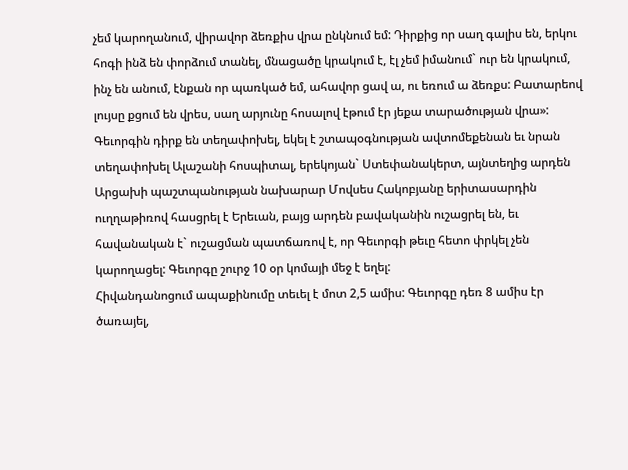չեմ կարողանում, վիրավոր ձեռքիս վրա ընկնում եմ: Դիրքից որ սաղ գալիս են, երկու հոգի ինձ են փորձում տանել, մնացածը կրակում է, էլ չեմ իմանում` ուր են կրակում, ինչ են անում, էնքան որ պառկած եմ, ահավոր ցավ ա, ու եռում ա ձեռքս: Բատարեով լույսը քցում են վրես, սաղ արյունը հոսալով էթում էր յեքա տարածության վրա»:
Գեւորգին դիրք են տեղափոխել, եկել է շտապօգնության ավտոմեքենան եւ նրան տեղափոխել Ալաշանի հոսպիտալ, երեկոյան` Ստեփանակերտ, այնտեղից արդեն Արցախի պաշտպանության նախարար Մովսես Հակոբյանը երիտասարդին ուղղաթիռով հասցրել է Երեւան, բայց արդեն բավականին ուշացրել են, եւ հավանական է` ուշացման պատճառով է, որ Գեւորգի թեւը հետո փրկել չեն կարողացել: Գեւորգը շուրջ 10 օր կոմայի մեջ է եղել:
Հիվանդանոցում ապաքինումը տեւել է մոտ 2,5 ամիս: Գեւորգը դեռ 8 ամիս էր ծառայել,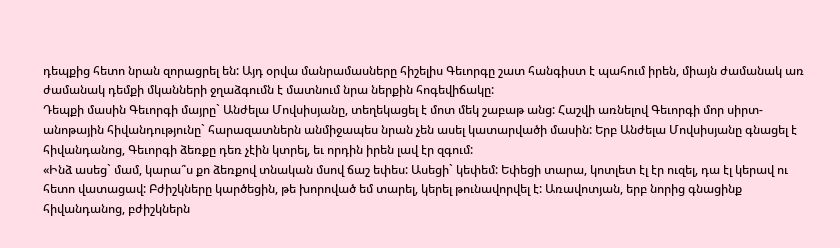դեպքից հետո նրան զորացրել են: Այդ օրվա մանրամասները հիշելիս Գեւորգը շատ հանգիստ է պահում իրեն, միայն ժամանակ առ ժամանակ դեմքի մկանների ջղաձգումն է մատնում նրա ներքին հոգեվիճակը:
Դեպքի մասին Գեւորգի մայրը` Անժելա Մովսիսյանը, տեղեկացել է մոտ մեկ շաբաթ անց: Հաշվի առնելով Գեւորգի մոր սիրտ-անոթային հիվանդությունը` հարազատներն անմիջապես նրան չեն ասել կատարվածի մասին: Երբ Անժելա Մովսիսյանը գնացել է հիվանդանոց, Գեւորգի ձեռքը դեռ չէին կտրել, եւ որդին իրեն լավ էր զգում:
«Ինձ ասեց` մամ, կարա՞ս քո ձեռքով տնական մսով ճաշ եփես: Ասեցի` կեփեմ: Եփեցի տարա, կոտլետ էլ էր ուզել, դա էլ կերավ ու հետո վատացավ: Բժիշկները կարծեցին, թե խորոված եմ տարել, կերել թունավորվել է: Առավոտյան, երբ նորից գնացինք հիվանդանոց, բժիշկներն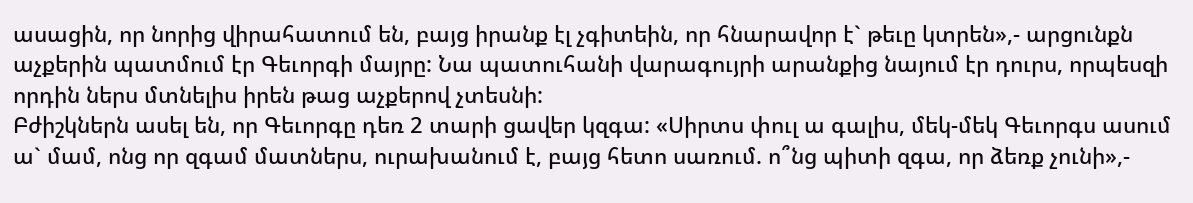ասացին, որ նորից վիրահատում են, բայց իրանք էլ չգիտեին, որ հնարավոր է` թեւը կտրեն»,- արցունքն աչքերին պատմում էր Գեւորգի մայրը: Նա պատուհանի վարագույրի արանքից նայում էր դուրս, որպեսզի որդին ներս մտնելիս իրեն թաց աչքերով չտեսնի:
Բժիշկներն ասել են, որ Գեւորգը դեռ 2 տարի ցավեր կզգա: «Սիրտս փուլ ա գալիս, մեկ-մեկ Գեւորգս ասում ա` մամ, ոնց որ զգամ մատներս, ուրախանում է, բայց հետո սառում. ո՞նց պիտի զգա, որ ձեռք չունի»,-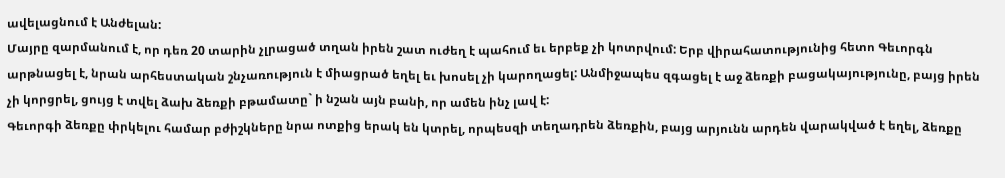ավելացնում է Անժելան:
Մայրը զարմանում է, որ դեռ 20 տարին չլրացած տղան իրեն շատ ուժեղ է պահում եւ երբեք չի կոտրվում: Երբ վիրահատությունից հետո Գեւորգն արթնացել է, նրան արհեստական շնչառություն է միացրած եղել եւ խոսել չի կարողացել: Անմիջապես զգացել է աջ ձեռքի բացակայությունը, բայց իրեն չի կորցրել, ցույց է տվել ձախ ձեռքի բթամատը` ի նշան այն բանի, որ ամեն ինչ լավ է:
Գեւորգի ձեռքը փրկելու համար բժիշկները նրա ոտքից երակ են կտրել, որպեսզի տեղադրեն ձեռքին, բայց արյունն արդեն վարակված է եղել, ձեռքը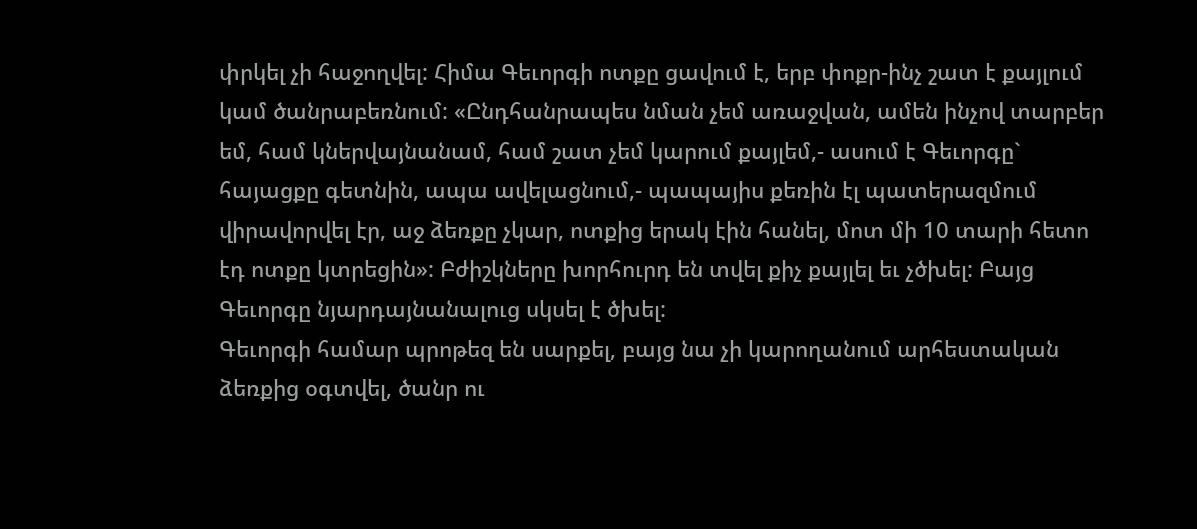փրկել չի հաջողվել: Հիմա Գեւորգի ոտքը ցավում է, երբ փոքր-ինչ շատ է քայլում կամ ծանրաբեռնում: «Ընդհանրապես նման չեմ առաջվան, ամեն ինչով տարբեր եմ, համ կներվայնանամ, համ շատ չեմ կարում քայլեմ,- ասում է Գեւորգը` հայացքը գետնին, ապա ավելացնում,- պապայիս քեռին էլ պատերազմում վիրավորվել էր, աջ ձեռքը չկար, ոտքից երակ էին հանել, մոտ մի 10 տարի հետո էդ ոտքը կտրեցին»: Բժիշկները խորհուրդ են տվել քիչ քայլել եւ չծխել: Բայց Գեւորգը նյարդայնանալուց սկսել է ծխել:
Գեւորգի համար պրոթեզ են սարքել, բայց նա չի կարողանում արհեստական ձեռքից օգտվել, ծանր ու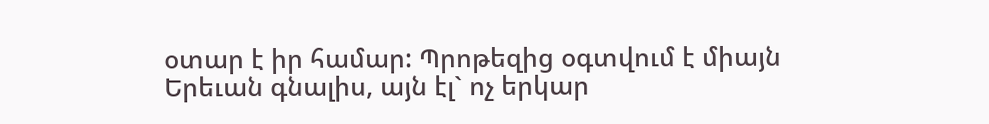օտար է իր համար: Պրոթեզից օգտվում է միայն Երեւան գնալիս, այն էլ` ոչ երկար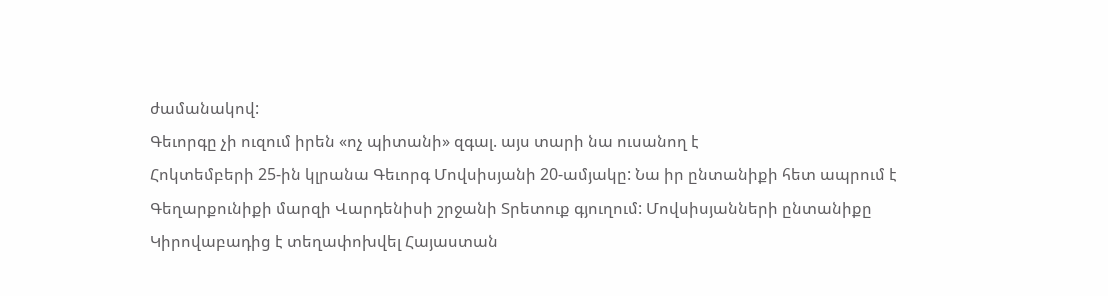ժամանակով:
Գեւորգը չի ուզում իրեն «ոչ պիտանի» զգալ. այս տարի նա ուսանող է
Հոկտեմբերի 25-ին կլրանա Գեւորգ Մովսիսյանի 20-ամյակը: Նա իր ընտանիքի հետ ապրում է Գեղարքունիքի մարզի Վարդենիսի շրջանի Տրետուք գյուղում: Մովսիսյանների ընտանիքը Կիրովաբադից է տեղափոխվել Հայաստան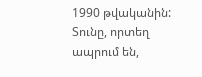1990 թվականին: Տունը, որտեղ ապրում են,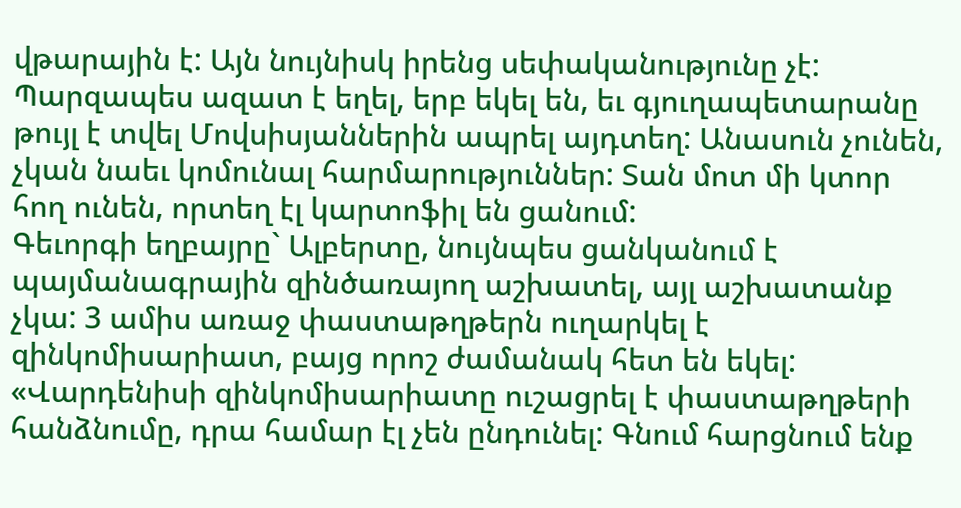վթարային է: Այն նույնիսկ իրենց սեփականությունը չէ: Պարզապես ազատ է եղել, երբ եկել են, եւ գյուղապետարանը թույլ է տվել Մովսիսյաններին ապրել այդտեղ: Անասուն չունեն, չկան նաեւ կոմունալ հարմարություններ: Տան մոտ մի կտոր հող ունեն, որտեղ էլ կարտոֆիլ են ցանում:
Գեւորգի եղբայրը` Ալբերտը, նույնպես ցանկանում է պայմանագրային զինծառայող աշխատել, այլ աշխատանք չկա: 3 ամիս առաջ փաստաթղթերն ուղարկել է զինկոմիսարիատ, բայց որոշ ժամանակ հետ են եկել: «Վարդենիսի զինկոմիսարիատը ուշացրել է փաստաթղթերի հանձնումը, դրա համար էլ չեն ընդունել: Գնում հարցնում ենք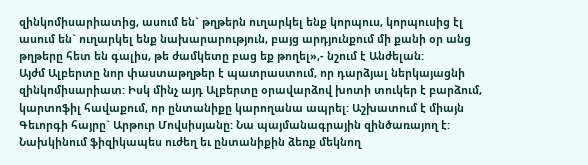զինկոմիսարիատից, ասում են` թղթերն ուղարկել ենք կորպուս, կորպուսից էլ ասում են` ուղարկել ենք նախարարություն, բայց արդյունքում մի քանի օր անց թղթերը հետ են գալիս, թե ժամկետը բաց եք թողել»,- նշում է Անժելան:
Այժմ Ալբերտը նոր փաստաթղթեր է պատրաստում, որ դարձյալ ներկայացնի զինկոմիսարիատ: Իսկ մինչ այդ Ալբերտը օրավարձով խոտի տուկեր է բարձում, կարտոֆիլ հավաքում, որ ընտանիքը կարողանա ապրել: Աշխատում է միայն Գեւորգի հայրը` Արթուր Մովսիսյանը: Նա պայմանագրային զինծառայող է:
Նախկինում ֆիզիկապես ուժեղ եւ ընտանիքին ձեռք մեկնող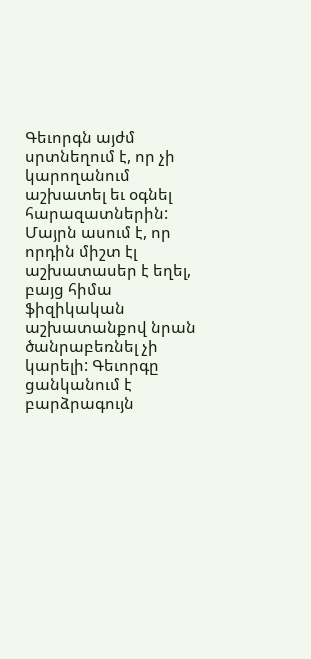Գեւորգն այժմ սրտնեղում է, որ չի կարողանում աշխատել եւ օգնել հարազատներին: Մայրն ասում է, որ որդին միշտ էլ աշխատասեր է եղել, բայց հիմա ֆիզիկական աշխատանքով նրան ծանրաբեռնել չի կարելի: Գեւորգը ցանկանում է բարձրագույն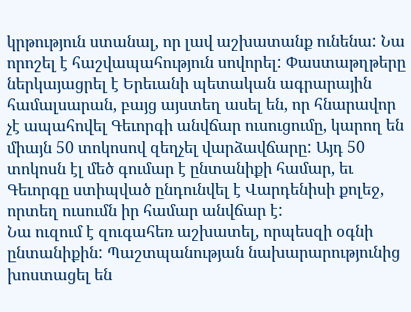կրթություն ստանալ, որ լավ աշխատանք ունենա: Նա որոշել է հաշվապահություն սովորել: Փաստաթղթերը ներկայացրել է Երեւանի պետական ագրարային համալսարան, բայց այստեղ ասել են, որ հնարավոր չէ ապահովել Գեւորգի անվճար ուսուցումը, կարող են միայն 50 տոկոսով զեղչել վարձավճարը: Այդ 50 տոկոսն էլ մեծ գումար է ընտանիքի համար, եւ Գեւորգը ստիպված ընդունվել է Վարդենիսի քոլեջ, որտեղ ուսումն իր համար անվճար է:
Նա ուզում է զուգահեռ աշխատել, որպեսզի օգնի ընտանիքին: Պաշտպանության նախարարությունից խոստացել են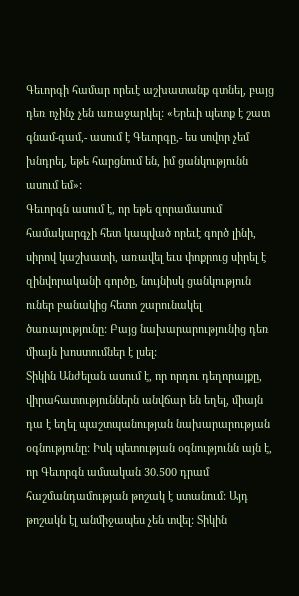Գեւորգի համար որեւէ աշխատանք գտնել, բայց դեռ ոչինչ չեն առաջարկել: «Երեւի պետք է շատ գնամ-գամ,- ասում է Գեւորգը,- ես սովոր չեմ խնդրել, եթե հարցնում են, իմ ցանկությունն ասում եմ»:
Գեւորգն ասում է, որ եթե զորամասում համակարգչի հետ կապված որեւէ գործ լինի, սիրով կաշխատի, առավել եւս փոքրուց սիրել է զինվորականի գործը, նույնիսկ ցանկություն ուներ բանակից հետո շարունակել ծառայությունը: Բայց նախարարությունից դեռ միայն խոստումներ է լսել:
Տիկին Անժելան ասում է, որ որդու դեղորայքը, վիրահատություններն անվճար են եղել, միայն դա է եղել պաշտպանության նախարարության օգնությունը: Իսկ պետության օգնությունն այն է, որ Գեւորգն ամսական 30.500 դրամ հաշմանդամության թոշակ է ստանում: Այդ թոշակն էլ անմիջապես չեն տվել: Տիկին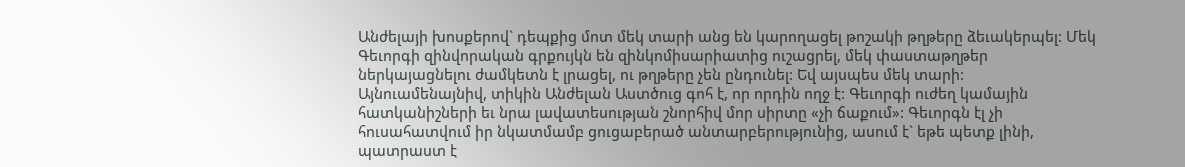Անժելայի խոսքերով` դեպքից մոտ մեկ տարի անց են կարողացել թոշակի թղթերը ձեւակերպել: Մեկ Գեւորգի զինվորական գրքույկն են զինկոմիսարիատից ուշացրել, մեկ փաստաթղթեր ներկայացնելու ժամկետն է լրացել, ու թղթերը չեն ընդունել: Եվ այսպես մեկ տարի:
Այնուամենայնիվ, տիկին Անժելան Աստծուց գոհ է, որ որդին ողջ է: Գեւորգի ուժեղ կամային հատկանիշների եւ նրա լավատեսության շնորհիվ մոր սիրտը «չի ճաքում»: Գեւորգն էլ չի հուսահատվում իր նկատմամբ ցուցաբերած անտարբերությունից, ասում է` եթե պետք լինի, պատրաստ է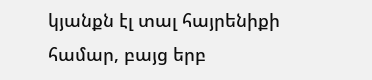կյանքն էլ տալ հայրենիքի համար, բայց երբ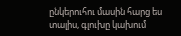ընկերուհու մասին հարց ես տալիս, գլուխը կախում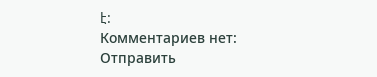է:
Комментариев нет:
Отправить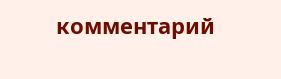комментарий